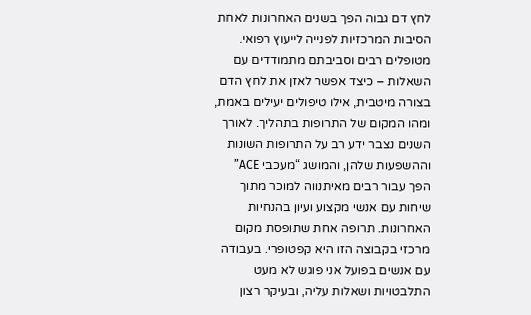לחץ דם גבוה הפך בשנים האחרונות לאחת הסיבות המרכזיות לפנייה לייעוץ רפואי. מטופלים רבים וסביבתם מתמודדים עם השאלות – כיצד אפשר לאזן את לחץ הדם בצורה מיטבית, אילו טיפולים יעילים באמת, ומהו המקום של התרופות בתהליך. לאורך השנים נצבר ידע רב על התרופות השונות וההשפעות שלהן, והמושג “מעכבי ACE” הפך עבור רבים מאיתנווה למוכר מתוך שיחות עם אנשי מקצוע ועיון בהנחיות האחרונות. תרופה אחת שתופסת מקום מרכזי בקבוצה הזו היא קפטופרי. בעבודה עם אנשים בפועל אני פוגש לא מעט התלבטויות ושאלות עליה, ובעיקר רצון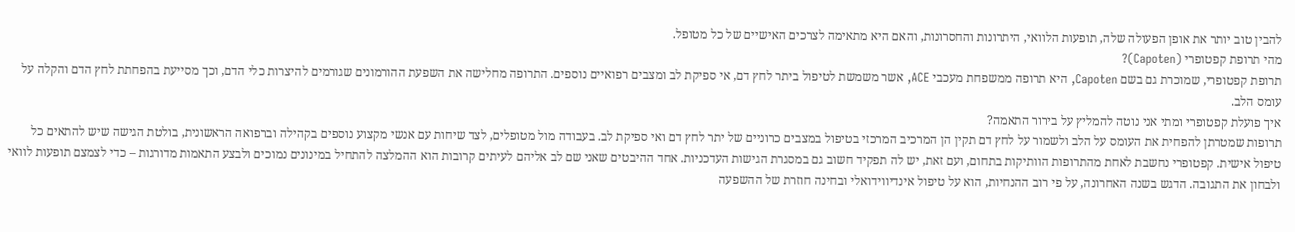להבין טוב יותר את אופן הפעולה שלה, תופעות הלוואי, היתרונות והחסרונות, והאם היא מתאימה לצרכים האישיים של כל מטופל.
מהי תרופת קפטופרי (Capoten)?
תרופת קפטופרי, שמוכרת גם בשם Capoten, היא תרופה ממשפחת מעכבי ACE, אשר משמשת לטיפול ביתר לחץ דם, אי ספיקת לב ומצבים רפואיים נוספים. התרופה מחלישה את השפעת ההורמונים שגורמים להיצרות כלי הדם, וכך מסייעת בהפחתת לחץ הדם והקלה על עומס הלב.
איך פועלת קפטופרי ומתי אני נוטה להמליץ על בירור התאמה?
תרופות שמטרתן להפחית את העומס על הלב ולשמור על לחץ דם תקין הן המרכיב המרכזי בטיפול במצבים כרוניים של יתר לחץ דם ואי ספיקת לב. בעבודה מול מטופלים, לצד שיחות עם אנשי מקצוע נוספים בקהילה וברפואה הראשונית, בולטת הגישה שיש להתאים כל טיפול אישית. קפטופרי נחשבת לאחת מהתרופות הוותיקות בתחום, ועם זאת, יש לה תפקיד חשוב גם במסגרת הגישות העדכניות. אחד ההיבטים שאני שם לב אליהם לעיתים קרובות הוא ההמלצה להתחיל במינונים נמוכים ולבצע התאמות מדורגות – כדי לצמצם תופעות לוואי ולבחון את התגובה. הדגש בשנה האחרונה, על פי רוב ההנחיות, הוא על טיפול אינדיווידואלי ובחינה חוזרת של ההשפעה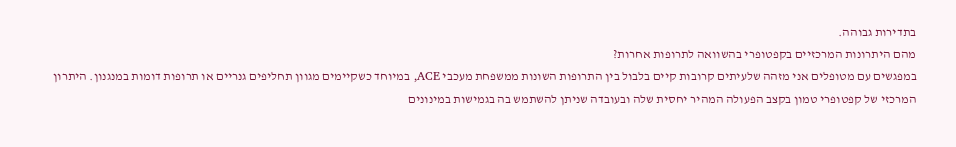בתדירות גבוהה.
מהם היתרונות המרכזיים בקפטופרי בהשוואה לתרופות אחרות?
במפגשים עם מטופלים אני מזהה שלעיתים קרובות קיים בלבול בין התרופות השונות ממשפחת מעכבי ACE, במיוחד כשקיימים מגוון תחליפים גנריים או תרופות דומות במנגנון. היתרון המרכזי של קפטופרי טמון בקצב הפעולה המהיר יחסית שלה ובעובדה שניתן להשתמש בה בגמישות במינונים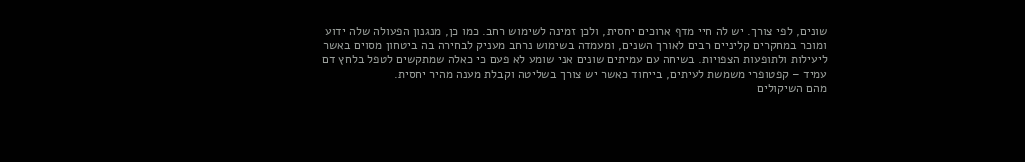שונים, לפי צורך. יש לה חיי מדף ארוכים יחסית, ולכן זמינה לשימוש רחב. כמו כן, מנגנון הפעולה שלה ידוע ומוכר במחקרים קליניים רבים לאורך השנים, ומעמדה בשימוש נרחב מעניק לבחירה בה ביטחון מסוים באשר ליעילות ולתופעות הצפויות. בשיחה עם עמיתים שונים אני שומע לא פעם כי כאלה שמתקשים לטפל בלחץ דם עמיד – קפטופרי משמשת לעיתים, בייחוד כאשר יש צורך בשליטה וקבלת מענה מהיר יחסית.
מהם השיקולים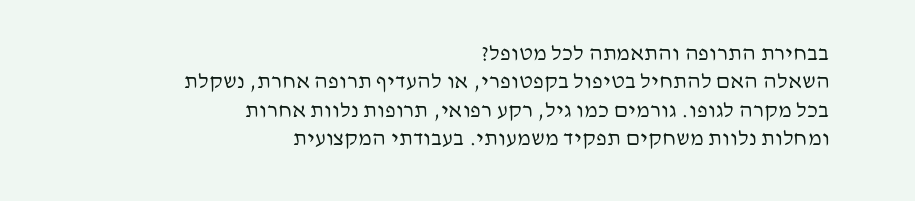בבחירת התרופה והתאמתה לכל מטופל?
השאלה האם להתחיל בטיפול בקפטופרי, או להעדיף תרופה אחרת, נשקלת בכל מקרה לגופו. גורמים כמו גיל, רקע רפואי, תרופות נלוות אחרות ומחלות נלוות משחקים תפקיד משמעותי. בעבודתי המקצועית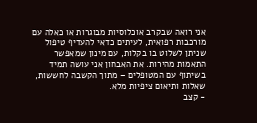אני רואה שבקרב אוכלוסיות מבוגרות או כאלה עם מורכבות רפואית, לעיתים כדאי להעדיף טיפול שניתן לשלוט בו בקלות, עם מינון שמאפשר התאמות מהירות. את האבחון אני עושה תמיד בשיתוף עם המטופלים – מתוך הקשבה לחששות, שאלות ותיאום ציפיות מלא.
- קצב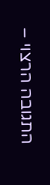התגובה הרצוי –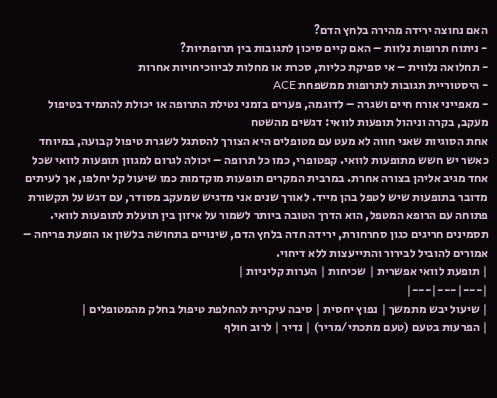האם נחוצה ירידה מהירה בלחץ הדם?
- ניתוח תרופות נלוות – האם קיים סיכון לתגובות בין תרופתיות?
- תחלואה נלווית – אי ספיקת כליות, סכרת או מחלות לביווכיחויות אחרות
- היסטוריית תגובות לתרופות ממשפחת ACE
- מאפייני אורח חיים ושגרה – לדוגמה, פערים בזמני נטילת התרופה או יכולת להתמיד בטיפול
מעקב, בקרה וניהול תופעות לוואי: דגשים מהשטח
אחת הסוגיות שאני חווה לא מעט עם מטופלים היא הצורך להסתגל לשגרת טיפול קבועה, במיוחד כאשר יש חשש מתופעות לוואי. קפטופרי, כמו כל תרופה – יכולה לגרום למגוון תופעות לוואי שכל אחד מגיב אליהן בצורה אחרת. במרבית המקרים תופעות מוקדמות כמו שיעול קל יחלפו, אך לעיתים מדובר בתופעות שיש לטפל בהן מייד. לאורך שנים אני מדגיש שמעקב מסודר, עם דגש על תקשורת פתוחה עם הרופא המטפל, הוא הדרך הטובה ביותר לשמור על איזון בין תועלת לתופעות לוואי. תסמינים חריגים כגון סחרחורת, ירידה חדה בלחץ הדם, שינויים בתחושה בלשון או הופעת פריחה – אמורים להוביל לבירור והתייעצות ללא דיחוי.
| תופעת לוואי אפשרית | שכיחות | הערות קליניות |
|---|---|---|
| שיעול יבש מתמשך | נפוץ יחסית | סיבה עיקרית להחלפת טיפול בחלק מהמטופלים |
| הפרעות בטעם (טעם מתכתי/מריר) | נדיר | לרוב חולף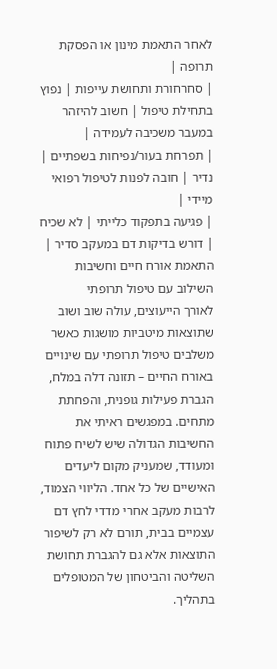לאחר התאמת מינון או הפסקת תרופה |
| סחרחורת ותחושת עייפות | נפוץ בתחילת טיפול | חשוב להיזהר במעבר משכיבה לעמידה |
| תפרחת בעור/נפיחות בשפתיים | נדיר | חובה לפנות לטיפול רפואי מיידי |
| פגיעה בתפקוד כלייתי | לא שכיח | דורש בדיקות דם במעקב סדיר |
התאמת אורח חיים וחשיבות השילוב עם טיפול תרופתי
לאורך הייעוצים, עולה שוב ושוב שתוצאות מיטביות מושגות כאשר משלבים טיפול תרופתי עם שינויים באורח החיים – תזונה דלה במלח, הגברת פעילות גופנית, והפחתת מתחים. במפגשים ראיתי את החשיבות הגדולה שיש לשיח פתוח ומעודד, שמעניק מקום ליעדים האישיים של כל אחד. הליווי הצמוד, לרבות מעקב אחרי מדדי לחץ דם עצמיים בבית, תורם לא רק לשיפור התוצאות אלא גם להגברת תחושת השליטה והביטחון של המטופלים בתהליך.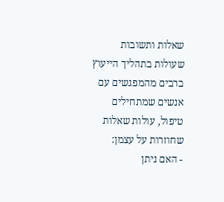שאלות ותשובות שעולות בתהליך הייעוץ
ברבים מהמפגשים עם אנשים שמתחילים טיפול, עולות שאלות שחוזרות על עצמן:
- האם ניתן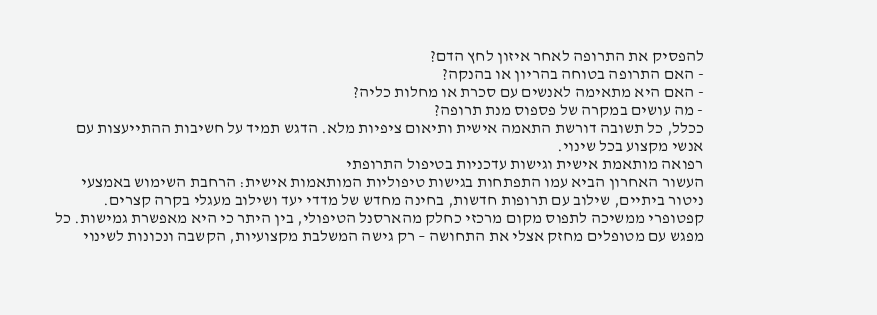להפסיק את התרופה לאחר איזון לחץ הדם?
- האם התרופה בטוחה בהריון או בהנקה?
- האם היא מתאימה לאנשים עם סכרת או מחלות כליה?
- מה עושים במקרה של פספוס מנת תרופה?
ככלל, כל תשובה דורשת התאמה אישית ותיאום ציפיות מלא. הדגש תמיד על חשיבות ההתייעצות עם אנשי מקצוע בכל שינוי.
רפואה מותאמת אישית וגישות עדכניות בטיפול התרופתי
העשור האחרון הביא עמו התפתחות בגישות טיפוליות המותאמות אישית: הרחבת השימוש באמצעי ניטור ביתיים, שילוב עם תרופות חדשות, בחינה מחדש של מדדי יעד ושילוב מעגלי בקרה קצרים. קפטופרי ממשיכה לתפוס מקום מרכזי כחלק מהארסנל הטיפולי, בין היתר כי היא מאפשרת גמישות. כל מפגש עם מטופלים מחזק אצלי את התחושה – רק גישה המשלבת מקצועיות, הקשבה ונכונות לשינוי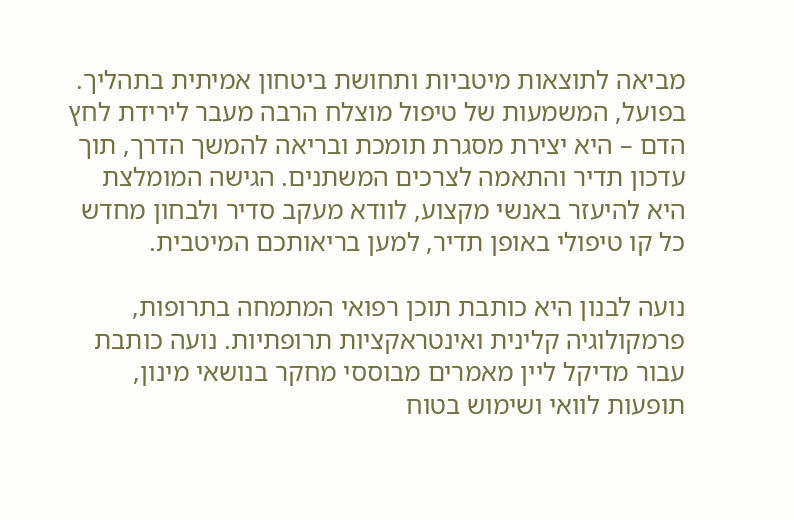מביאה לתוצאות מיטביות ותחושת ביטחון אמיתית בתהליך.
בפועל, המשמעות של טיפול מוצלח הרבה מעבר לירידת לחץ הדם – היא יצירת מסגרת תומכת ובריאה להמשך הדרך, תוך עדכון תדיר והתאמה לצרכים המשתנים. הגישה המומלצת היא להיעזר באנשי מקצוע, לוודא מעקב סדיר ולבחון מחדש כל קו טיפולי באופן תדיר, למען בריאותכם המיטבית.

נועה לבנון היא כותבת תוכן רפואי המתמחה בתרופות, פרמקולוגיה קלינית ואינטראקציות תרופתיות. נועה כותבת עבור מדיקל ליין מאמרים מבוססי מחקר בנושאי מינון, תופעות לוואי ושימוש בטוח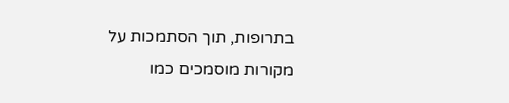בתרופות, תוך הסתמכות על מקורות מוסמכים כמו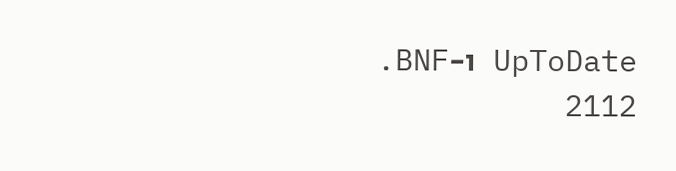UpToDate ו-BNF.
2112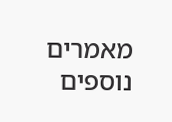מאמרים נוספים